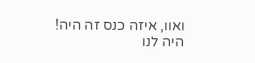ואוו, איזה כנס זה היה!
היה לנו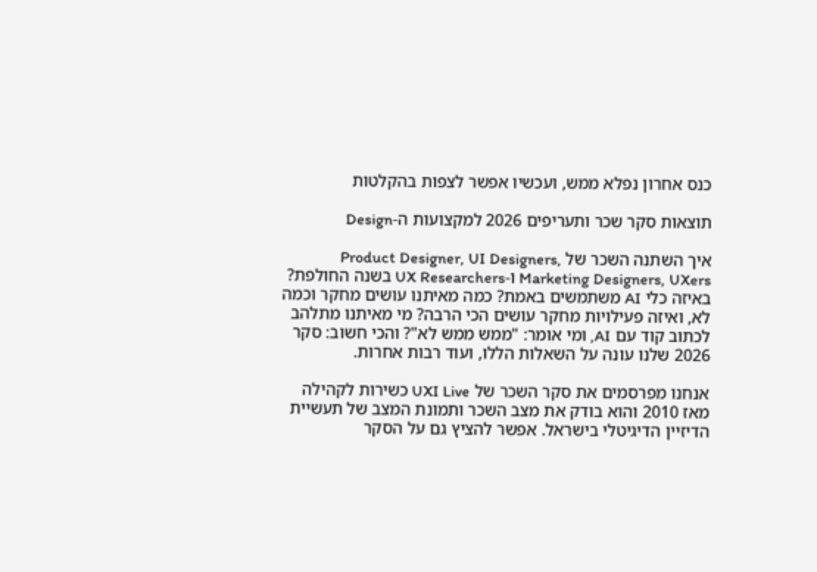כנס אחרון נפלא ממש, ועכשיו אפשר לצפות בהקלטות

תוצאות סקר שכר ותעריפים 2026 למקצועות ה-Design

איך השתנה השכר של Product Designer, UI Designers, Marketing Designers, UXers ו-UX Researchers בשנה החולפת? באיזה כלי AI משתמשים באמת? כמה מאיתנו עושים מחקר וכמה לא, ואיזה פעילויות מחקר עושים הכי הרבה? מי מאיתנו מתלהב לכתוב קוד עם AI, ומי אומר: "ממש ממש לא"? והכי חשוב: סקר 2026 שלנו עונה על השאלות הללו, ועוד רבות אחרות.

אנחנו מפרסמים את סקר השכר של UXI Live כשירות לקהילה מאז 2010 והוא בודק את מצב השכר ותמונת המצב של תעשיית הדיזיין הדיגיטלי בישראל. אפשר להציץ גם על הסקר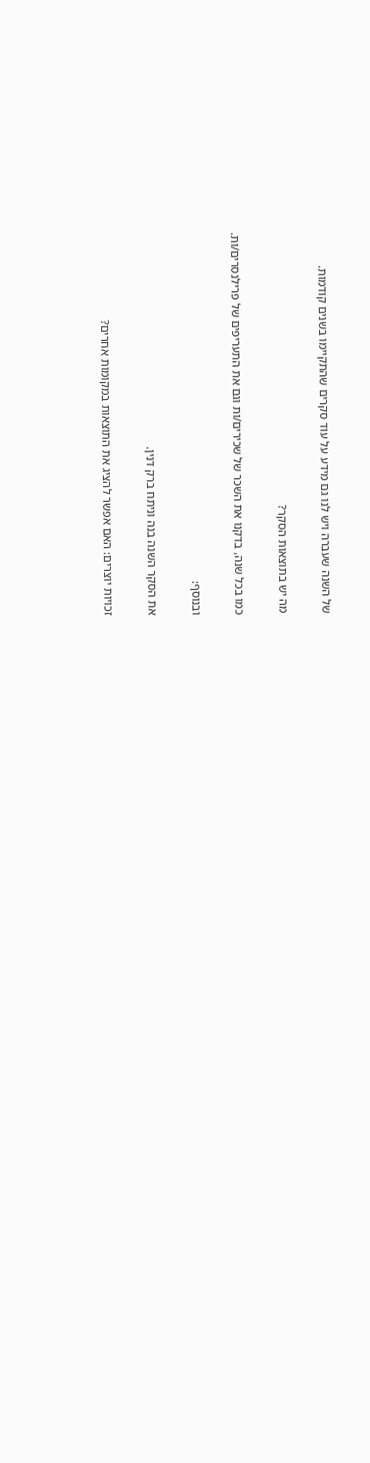של השנה שעברה ויש לנו גם מידע על עוד סקרים שהתקיימו בשנים קודמות.

מה יש בתוצאות הסקר?

כמו בכל שנה, בדקנו את השכר של שכירים/ות וגם את התעריפים של פרילנסרים/ות.

ובנוסף:

את הסקר השנה בנה וניתח ברק דנין.

זכויות יוצרים: האם אפשר להציג את התוצאות במקומות אחרים?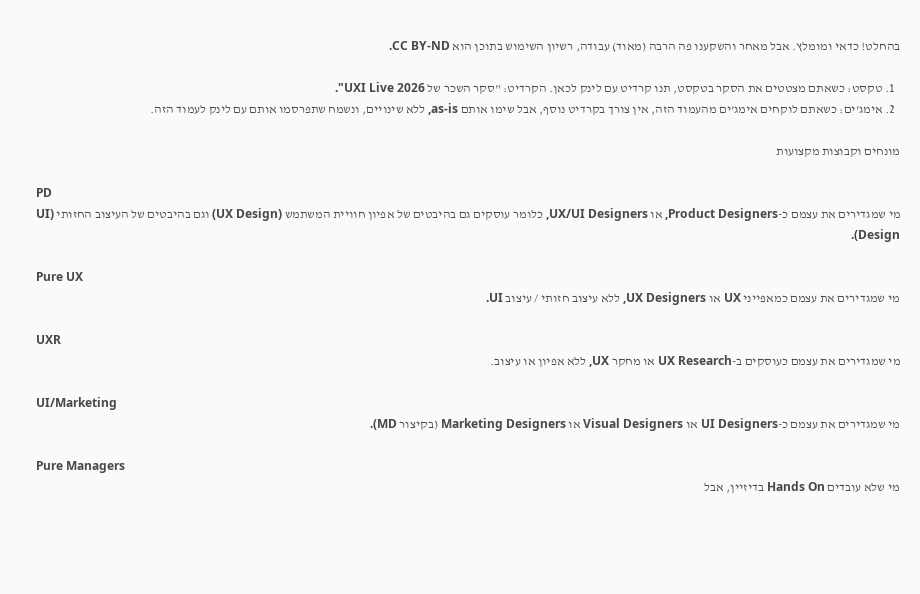בהחלט! כדאי ומומלץ. אבל מאחר והשקענו פה הרבה (מאוד) עבודה, רשיון השימוש בתוכן הוא CC BY-ND.

  1. טקסט: כשאתם מצטטים את הסקר בטקסט, תנו קרדיט עם לינק לכאן. הקרדיט: "סקר השכר של UXI Live 2026".
  2. אימג'ים: כשאתם לוקחים אימג'ים מהעמוד הזה, אין צורך בקרדיט נוסף, אבל שימו אותם as-is, ללא שינויים, ונשמח שתפרסמו אותם עם לינק לעמוד הזה.

מונחים וקבוצות מקצועות

PD
מי שמגדירים את עצמם כ-Product Designers, או UX/UI Designers, כלומר עוסקים גם בהיבטים של אפיון חוויית המשתמש (UX Design) וגם בהיבטים של העיצוב החזותי (UI Design).

Pure UX
מי שמגדירים את עצמם כמאפייני UX או UX Designers, ללא עיצוב חזותי / עיצוב UI.

UXR
מי שמגדירים את עצמם כעוסקים ב-UX Research או מחקר UX, ללא אפיון או עיצוב.

UI/Marketing
מי שמגדירים את עצמם כ-UI Designers או Visual Designers או Marketing Designers (בקיצור MD).

Pure Managers
מי שלא עובדים Hands On בדיזיין, אבל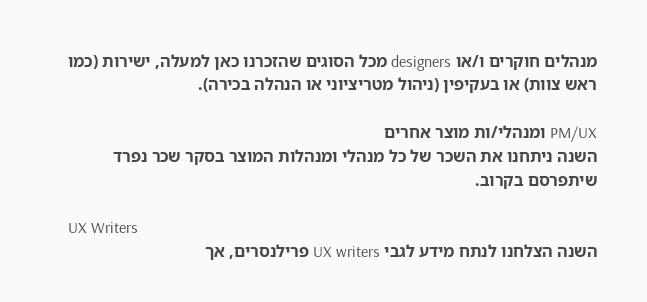מנהלים חוקרים ו/או designers מכל הסוגים שהזכרנו כאן למעלה, ישירות (כמו ראש צוות) או בעקיפין (ניהול מטריציוני או הנהלה בכירה).

PM/UX ומנהלי/ות מוצר אחרים
השנה ניתחנו את השכר של כל מנהלי ומנהלות המוצר בסקר שכר נפרד שיתפרסם בקרוב.

UX Writers
השנה הצלחנו לנתח מידע לגבי UX writers פרילנסרים, אך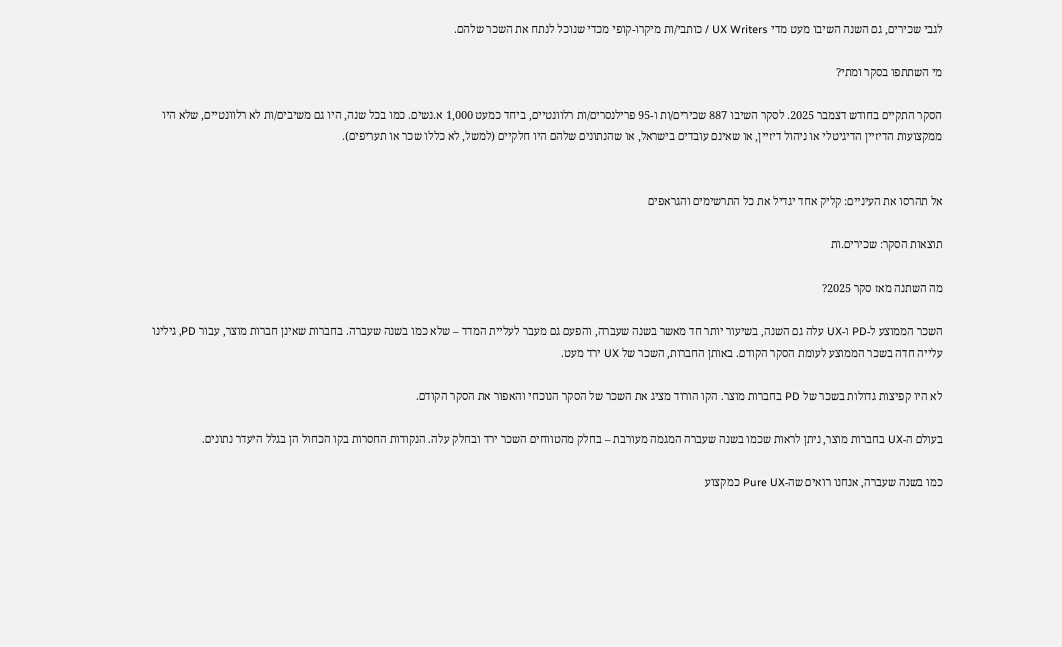לגבי שכירים, גם השנה השיבו מעט מדי UX Writers / כותבי/ות מיקרו-קופי מכדי שנוכל לנתח את השכר שלהם.

מי השתתפו בסקר ומתי?

הסקר התקיים בחודש דצמבר 2025. לסקר השיבו 887 שכירים/ות ו-95 פרילנסרים/ות רלוונטיים, ביחד כמעט 1,000 א.נשים. כמו בכל שנה, היו גם משיבים/ות לא רלוונטיים, שלא היו ממקצועות הדיזיין הדיגיטלי או ניהול דיזיין, או שאינם עובדים בישראל, או שהנתונים שלהם היו חלקיים (למשל, לא כללו שכר או תעריפים).


אל תהרסו את העיניים: קליק אחד יגדיל את כל התרשימים והגראפים

תוצאות הסקר: שכירים.ות

מה השתנה מאז סקר 2025?

השכר הממוצע ל-PD ו-UX עלה גם השנה, בשיעור יותר חד מאשר בשנה שעברה, והפעם גם מעבר לעליית המדד – שלא כמו בשנה שעברה. בחברות שאינן חברות מוצר, עבור PD, גילינו עלייה חדה בשכר הממוצע לעומת הסקר הקודם. באותן החברות, השכר של UX ירד מעט.

לא היו קפיצות גדולות בשכר של PD בחברות מוצר. הקו הורוד מציג את השכר של הסקר הנוכחי והאפור את הסקר הקודם.

בעולם ה-UX בחברות מוצר, ניתן לראות שכמו בשנה שעברה המגמה מעורבת – בחלק מהטווחים השכר ירד ובחלק עלה. הנקודות החסרות בקו הכחול הן בגלל היעדר נתונים.

כמו בשנה שעברה, אנחנו רואים שה-Pure UX כמקצוע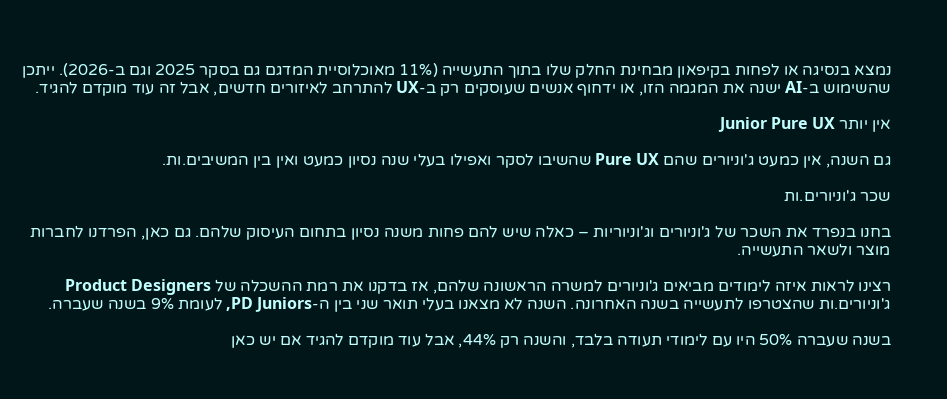נמצא בנסיגה או לפחות בקיפאון מבחינת החלק שלו בתוך התעשייה (11% מאוכלוסיית המדגם גם בסקר 2025 וגם ב-2026). ייתכן שהשימוש ב-AI ישנה את המגמה הזו, או ידחוף אנשים שעוסקים רק ב-UX להתרחב לאיזורים חדשים, אבל זה עוד מוקדם להגיד.

אין יותר Junior Pure UX

גם השנה, אין כמעט ג'וניורים שהם Pure UX שהשיבו לסקר ואפילו בעלי שנה נסיון כמעט ואין בין המשיבים.ות.

שכר ג'וניורים.ות

בחנו בנפרד את השכר של ג'וניורים וג'וניוריות – כאלה שיש להם פחות משנה נסיון בתחום העיסוק שלהם. גם כאן, הפרדנו לחברות מוצר ולשאר התעשייה.

רצינו לראות איזה לימודים מביאים ג'וניורים למשרה הראשונה שלהם, אז בדקנו את רמת ההשכלה של Product Designers ג'וניורים.ות שהצטרפו לתעשייה בשנה האחרונה. השנה לא מצאנו בעלי תואר שני בין ה-PD Juniors, לעומת 9% בשנה שעברה.

בשנה שעברה 50% היו עם לימודי תעודה בלבד, והשנה רק 44%, אבל עוד מוקדם להגיד אם יש כאן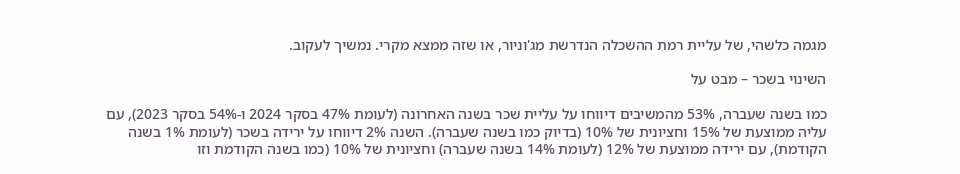מגמה כלשהי, של עליית רמת ההשכלה הנדרשת מג'וניור, או שזה ממצא מקרי. נמשיך לעקוב.

השינוי בשכר – מבט על

כמו בשנה שעברה, 53% מהמשיבים דיווחו על עליית שכר בשנה האחרונה (לעומת 47% בסקר 2024 ו-54% בסקר 2023), עם עליה ממוצעת של 15% וחציונית של 10% (בדיוק כמו בשנה שעברה). השנה 2% דיווחו על ירידה בשכר (לעומת 1% בשנה הקודמת), עם ירידה ממוצעת של 12% (לעומת 14% בשנה שעברה) וחציונית של 10% (כמו בשנה הקודמת וזו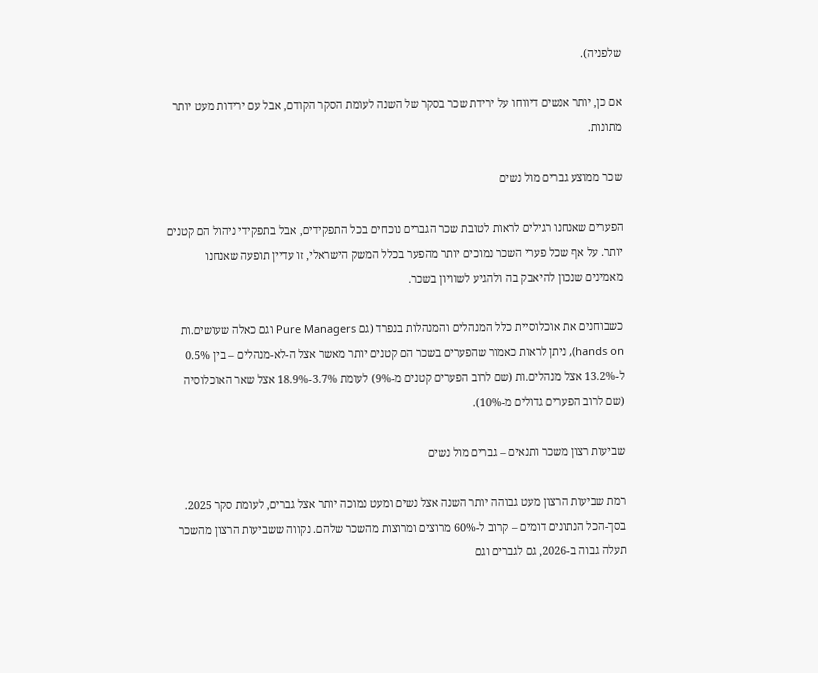שלפניה).

אם כן, יותר אנשים דיווחו על ירידת שכר בסקר של השנה לעומת הסקר הקודם, אבל עם ירידות מעט יותר מתונות.

שכר ממוצע גברים מול נשים

הפערים שאנחנו רגילים לראות לטובת שכר הגברים נוכחים בכל התפקידים, אבל בתפקידי ניהול הם קטנים יותר. על אף שכל פערי השכר נמוכים יותר מהפער בכלל המשק הישראלי, זו עדיין תופעה שאנחנו מאמינים שנכון להיאבק בה ולהגיע לשוויון בשכר.

כשבוחנים את אוכלוסיית כלל המנהלים והמנהלות בנפרד (גם Pure Managers וגם כאלה שעושים.ות hands on), ניתן לראות כאמור שהפערים בשכר הם קטנים יותר מאשר אצל ה-לא-מנהלים – בין 0.5% ל-13.2% אצל מנהלים.ות (שם לרוב הפערים קטנים מ-9%) לעומת 3.7%-18.9% אצל שאר האוכלוסיה (שם לרוב הפערים גדולים מ-10%).

שביעות רצון משכר ותנאים – גברים מול נשים

רמת שביעות הרצון מעט גבוהה יותר השנה אצל נשים ומעט נמוכה יותר אצל גברים, לעומת סקר 2025. בסך-הכל הנתונים דומים – קרוב ל-60% מרוצים ומרוצות מהשכר שלהם. נקווה ששביעות הרצון מהשכר תעלה גבוה ב-2026, גם לגברים וגם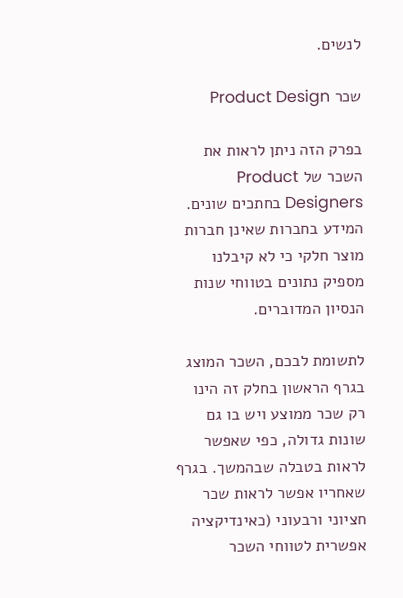לנשים.

שכר Product Design

בפרק הזה ניתן לראות את השכר של Product Designers בחתכים שונים. המידע בחברות שאינן חברות מוצר חלקי כי לא קיבלנו מספיק נתונים בטווחי שנות הנסיון המדוברים.

לתשומת לבכם, השכר המוצג בגרף הראשון בחלק זה הינו רק שכר ממוצע ויש בו גם שונות גדולה, כפי שאפשר לראות בטבלה שבהמשך. בגרף שאחריו אפשר לראות שכר חציוני ורבעוני (כאינדיקציה אפשרית לטווחי השכר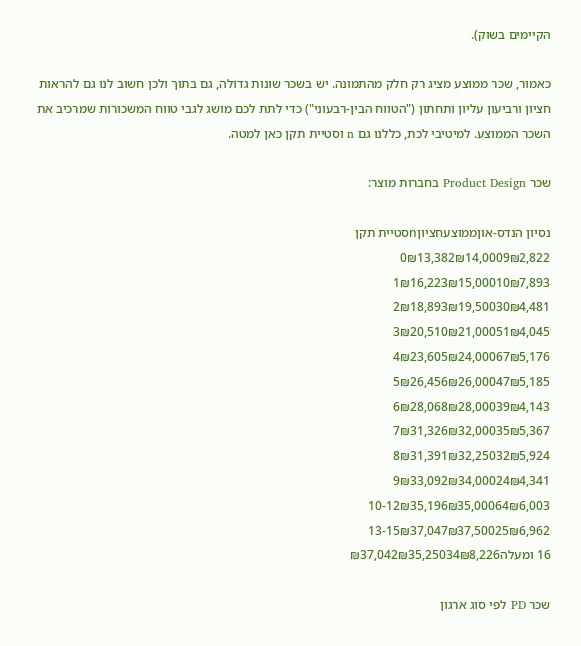הקיימים בשוק).

כאמור, שכר ממוצע מציג רק חלק מהתמונה. יש בשכר שונות גדולה, גם בתוך ולכן חשוב לנו גם להראות חציון ורביעון עליון ותחתון ("הטווח הבין-רבעוני") כדי לתת לכם מושג לגבי טווח המשכורות שמרכיב את השכר הממוצע. למיטיבי לכת, כללנו גם n וסטיית תקן כאן למטה.

שכר Product Design בחברות מוצר:

נסיון הנדס-אוןממוצעחציוןnסטיית תקן
0₪13,382₪14,0009₪2,822
1₪16,223₪15,00010₪7,893
2₪18,893₪19,50030₪4,481
3₪20,510₪21,00051₪4,045
4₪23,605₪24,00067₪5,176
5₪26,456₪26,00047₪5,185
6₪28,068₪28,00039₪4,143
7₪31,326₪32,00035₪5,367
8₪31,391₪32,25032₪5,924
9₪33,092₪34,00024₪4,341
10-12₪35,196₪35,00064₪6,003
13-15₪37,047₪37,50025₪6,962
16 ומעלה₪37,042₪35,25034₪8,226

שכר PD לפי סוג ארגון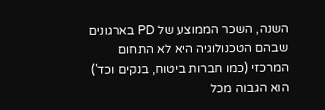השנה, השכר הממוצע של PD בארגונים שבהם הטכנולוגיה היא לא התחום המרכזי (כמו חברות ביטוח, בנקים וכד') הוא הגבוה מכל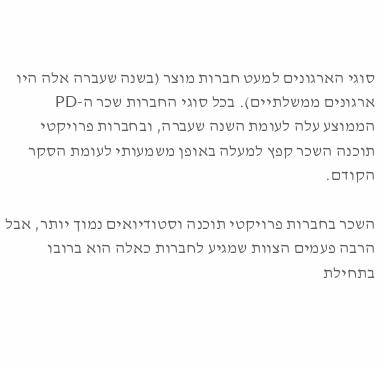סוגי הארגונים למעט חברות מוצר (בשנה שעברה אלה היו ארגונים ממשלתיים). בכל סוגי החברות שכר ה-PD הממוצע עלה לעומת השנה שעברה, ובחברות פרויקטי תוכנה השכר קפץ למעלה באופן משמעותי לעומת הסקר הקודם.

השכר בחברות פרויקטי תוכנה וסטודיואים נמוך יותר, אבל הרבה פעמים הצוות שמגיע לחברות כאלה הוא ברובו בתחילת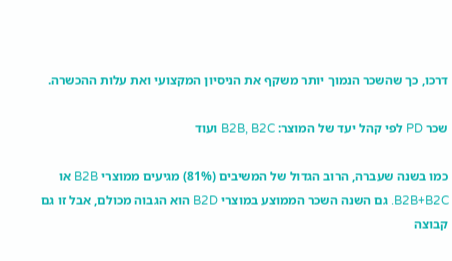דרכו, כך שהשכר הנמוך יותר משקף את הניסיון המקצועי ואת עלות ההכשרה.

שכר PD לפי קהל יעד של המוצר: B2B, B2C ועוד

כמו בשנה שעברה, הרוב הגדול של המשיבים (81%) מגיעים ממוצרי B2B או B2B+B2C. גם השנה השכר הממוצע במוצרי B2D הוא הגבוה מכולם, אבל זו גם קבוצה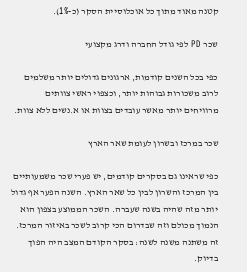קטנה מאוד מתוך כל אוכלוסיית הסקר (כ-1%).

שכר PD לפי גודל החברה ודרג מקצועי

כפי בכל השנים קודמות, ארגונים גדולים יותר משלמים לרוב משכורות גבוהות יותר, וכצפוי ראשי צוותים מרוויחים יותר מאשר עובדים בצוות או א.נשים ללא צוות.

שכר במרכז ובשרון לעומת שאר הארץ

כפי שראינו גם בסקרים קודמים, יש פערי שכר משמעותיים בין המרכז והשרון לבין כל שאר הארץ. השנה הפער אף גדול יותר מזה שהיה בשנה שעברה. השכר הממוצע בצפון הוא הנמוך מכולם וזה שבדרום הכי קרוב לשכר באיזור המרכז. זה משתנה משנה לשנה: בסקר הקודם המצב היה הפוך בדיוק.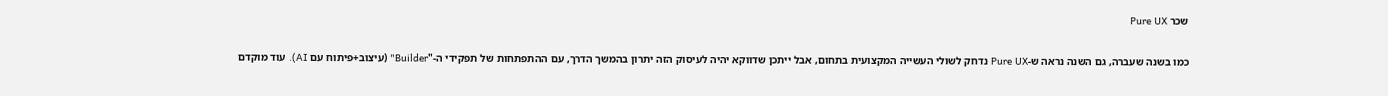שכר Pure UX

כמו בשנה שעברה, גם השנה נראה ש-Pure UX נדחק לשולי העשייה המקצועית בתחום, אבל ייתכן שדווקא יהיה לעיסוק הזה יתרון בהמשך הדרך, עם ההתפתחות של תפקידי ה-"Builder" (עיצוב+פיתוח עם AI). עוד מוקדם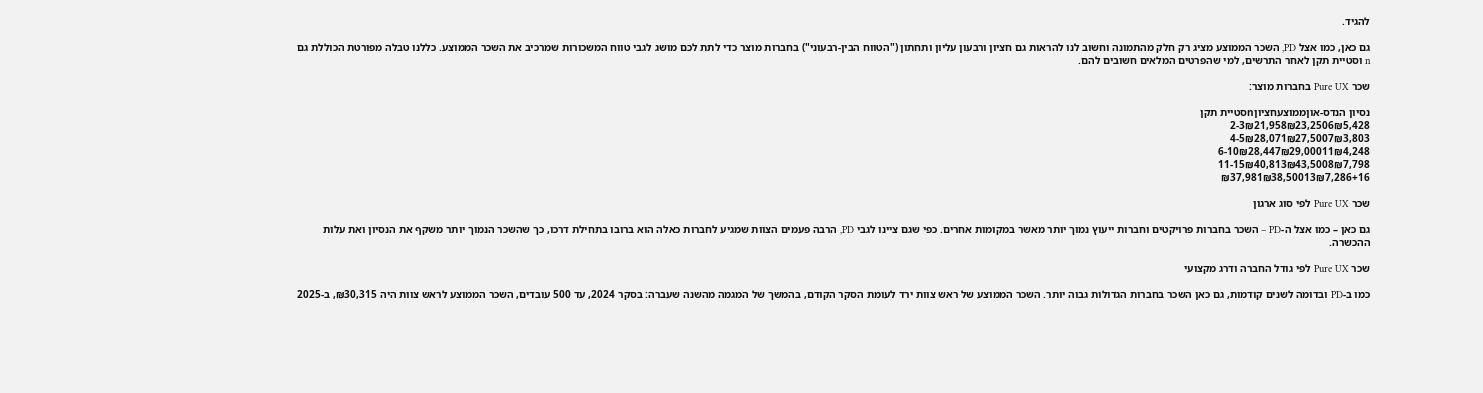להגיד.

גם כאן, כמו אצל PD, השכר הממוצע מציג רק חלק מהתמונה וחשוב לנו להראות גם חציון ורבעון עליון ותחתון ("הטווח הבין-רבעוני") בחברות מוצר כדי לתת לכם מושג לגבי טווח המשכורות שמרכיב את השכר הממוצע. כללנו טבלה מפורטת הכוללת גם n וסטיית תקן לאחר התרשים, למי שהפרטים המלאים חשובים להם.

שכר Pure UX בחברות מוצר:

נסיון הנדס-אוןממוצעחציוןnסטיית תקן
2-3₪21,958₪23,2506₪5,428
4-5₪28,071₪27,5007₪3,803
6-10₪28,447₪29,00011₪4,248
11-15₪40,813₪43,5008₪7,798
16+₪37,981₪38,50013₪7,286

שכר Pure UX לפי סוג ארגון

גם כאן – כמו אצל ה-PD – השכר בחברות פרויקטים וחברות ייעוץ נמוך יותר מאשר במקומות אחרים. כפי שגם ציינו לגבי PD, הרבה פעמים הצוות שמגיע לחברות כאלה הוא ברובו בתחילת דרכו, כך שהשכר הנמוך יותר משקף את הנסיון ואת עלות ההכשרה.

שכר Pure UX לפי גודל החברה ודרג מקצועי

כמו ב-PD ובדומה לשנים קודמות, גם כאן השכר בחברות הגדולות גבוה יותר. השכר הממוצע של ראש צוות ירד לעומת הסקר הקודם, בהמשך של המגמה מהשנה שעברה: בסקר 2024, עד 500 עובדים, השכר הממוצע לראש צוות היה ₪30,315, ב-2025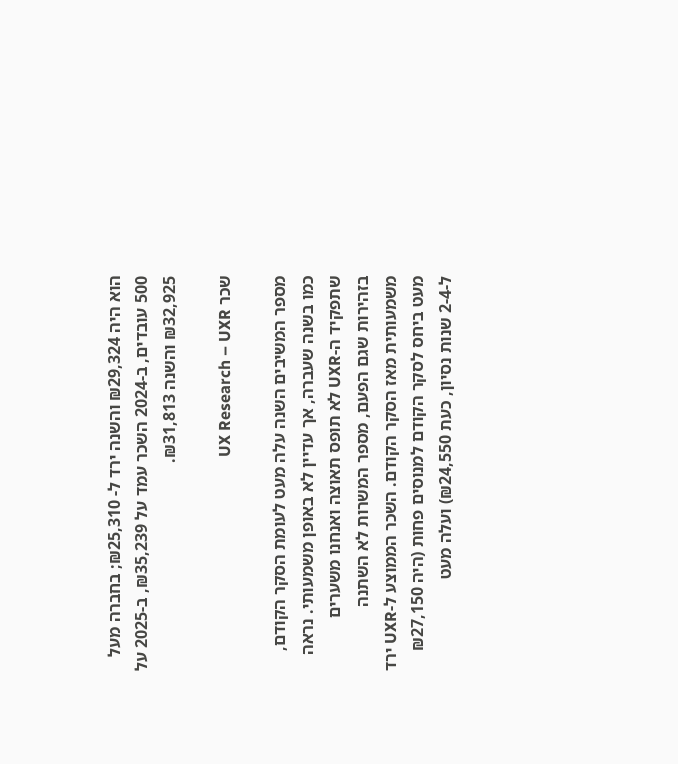הוא היה ₪29,324 והשנה ירד ל- ₪25,310; בחברה מעל 500 עובדים, ב-2024 השכר עמד על ₪35,239, ב-2025 על ₪32,925 והשנה ₪31,813.

שכר UX Research – UXR

מספר המשיבים השנה עלה מעט לעומת הסקר הקודם, כמו בשנה שעברה, אך עדיין לא באופן משמעותי. נראה שתפקיד ה-UXR לא תופס תאוצה ואנחנו משערים בזהירות שגם הפעם, מספר המשרות לא השתנה משמעותית מאז הסקר הקודם. השכר הממוצע ל-UXR ירד מעט ביחס לסקר הקודם למנוסים פחות (היה ₪27,150 ל-2-4 שנות נסיון, כעת ₪24,550) ועלה מעט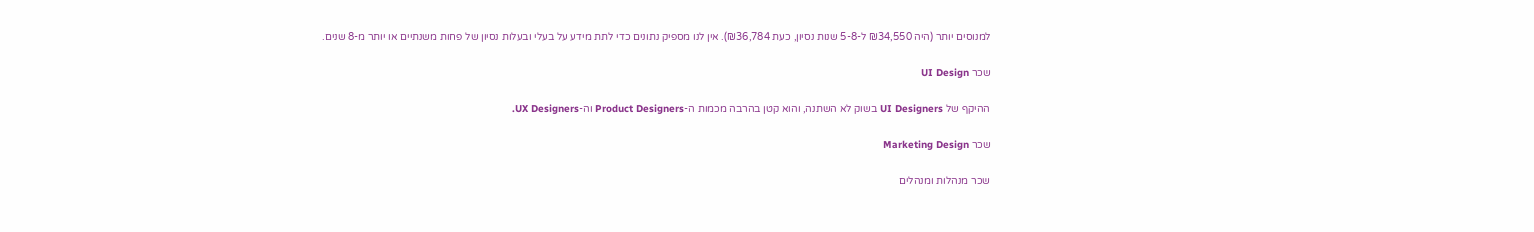למנוסים יותר (היה ₪34,550 ל-5-8 שנות נסיון, כעת ₪36,784). אין לנו מספיק נתונים כדי לתת מידע על בעלי ובעלות נסיון של פחות משנתיים או יותר מ-8 שנים.

שכר UI Design

ההיקף של UI Designers בשוק לא השתנה, והוא קטן בהרבה מכמות ה-Product Designers וה-UX Designers.

שכר Marketing Design

שכר מנהלות ומנהלים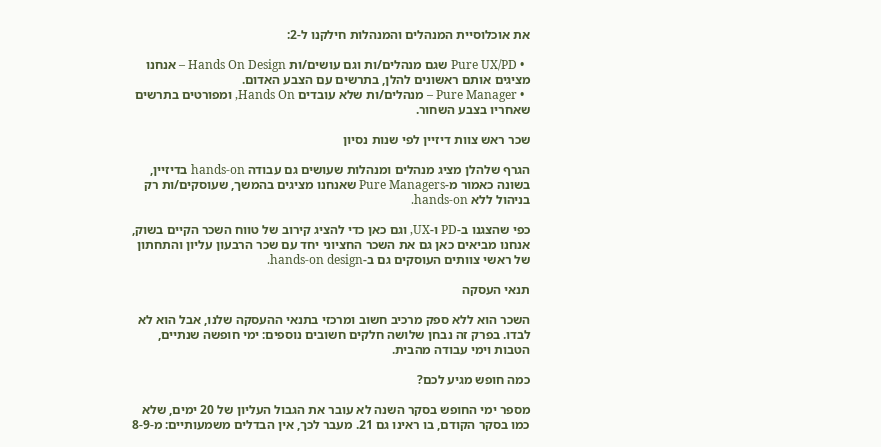את אוכלוסיית המנהלים והמנהלות חילקנו ל-2:

  • Pure UX/PD שגם מנהלים/ות וגם עושים/ות Hands On Design – אנחנו מציגים אותם ראשונים להלן, בתרשים עם הצבע האדום.
  • Pure Manager – מנהלים/ות שלא עובדים Hands On, ומפורטים בתרשים שאחריו בצבע השחור.

שכר ראש צוות דיזיין לפי שנות נסיון

הגרף שלהלן מציג מנהלים ומנהלות שעושים גם עבודה hands-on בדיזיין, בשונה כאמור מ-Pure Managers שאנחנו מציגים בהמשך, שעוסקים/ות רק בניהול ללא hands-on.

כפי שהצגנו ב-PD ו-UX, וגם כאן כדי להציג קירוב של טווח השכר הקיים בשוק, אנחנו מביאים כאן גם את השכר החציוני יחד עם שכר הרבעון עליון והתחתון של ראשי צוותים העוסקים גם ב-hands-on design.

תנאי העסקה

השכר הוא ללא ספק מרכיב חשוב ומרכזי בתנאי ההעסקה שלנו, אבל הוא לא לבדו. בפרק זה נבחן שלושה חלקים חשובים נוספים: ימי חופשה שנתיים, הטבות וימי עבודה מהבית.

כמה חופש מגיע לכם?

מספר ימי החופש בסקר השנה לא עובר את הגבול העליון של 20 ימים, שלא כמו בסקר הקודם, בו ראינו גם 21. מעבר לכך, אין הבדלים משמעותיים: מ-8-9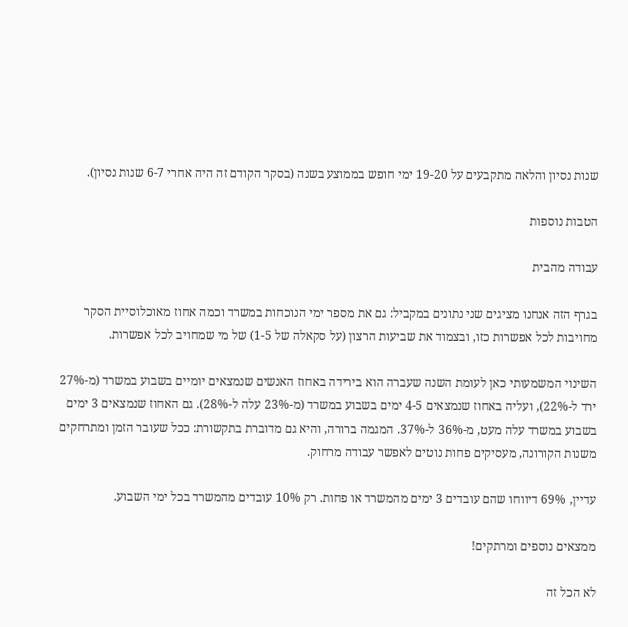שנות נסיון והלאה מתקבעים על 19-20 ימי חופש בממוצע בשנה (בסקר הקודם זה היה אחרי 6-7 שנות נסיון).

הטבות נוספות

עבודה מהבית

בגרף הזה אנחנו מציגים שני נתונים במקביל: גם את מספר ימי הנוכחות במשרד וכמה אחוז מאוכלוסיית הסקר מחויבות לכל אפשרות כזו, ובצמוד את שביעות הרצון (על סקאלה של 1-5) של מי שמחויב לכל אפשרות.

השינוי המשמעותי כאן לעומת השנה שעברה הוא בירידה באחוז האנשים שנמצאים יומיים בשבוע במשרד (מ-27% ירד ל-22%), ועליה באחוז שנמצאים 4-5 ימים בשבוע במשרד (מ-23% עלה ל-28%). גם האחוז שנמצאים 3 ימים בשבוע במשרד עלה מעט, מ-36% ל-37%. המגמה ברורה, והיא גם מדוברת בתקשורת: ככל שעובר הזמן ומתרחקים משנות הקורונה, מעסיקים פחות נוטים לאפשר עבודה מרחוק.

עדיין, 69% דיווחו שהם עובדים 3 ימים מהמשרד או פחות. רק 10% עובדים מהמשרד בכל ימי השבוע.

ממצאים נוספים ומרתקים!

לא הכל זה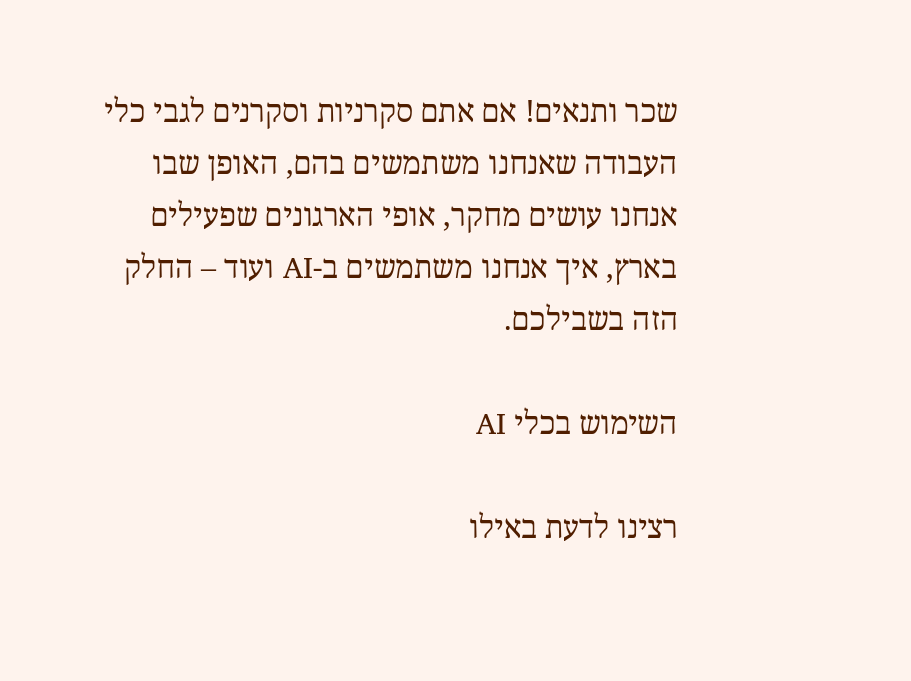שכר ותנאים! אם אתם סקרניות וסקרנים לגבי כלי העבודה שאנחנו משתמשים בהם, האופן שבו אנחנו עושים מחקר, אופי הארגונים שפעילים בארץ, איך אנחנו משתמשים ב-AI ועוד – החלק הזה בשבילכם.

השימוש בכלי AI

רצינו לדעת באילו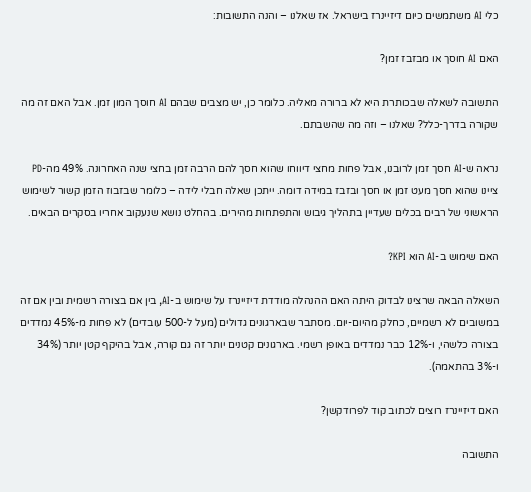כלי AI משתמשים כיום דיזיינרז בישראל. אז שאלנו – והנה התשובות:

האם AI חוסך או מבזבז זמן?

התשובה לשאלה שבכותרת היא לא ברורה מאליה. כלומר כן, יש מצבים שבהם AI חוסך המון זמן. אבל האם זה מה שקורה בדרך-כלל? שאלנו – וזה מה שהשבתם.

נראה ש-AI חסך זמן לרובנו, אבל פחות מחצי דיווחו שהוא חסך להם הרבה זמן בחצי שנה האחרונה. 49% מה-PD ציינו שהוא חסך מעט זמן או חסך ובזבז במידה דומה. ייתכן שאלה חבלי לידה – כלומר שבזבוז הזמן קשור לשימוש הראשוני של רבים בכלים שעדיין בתהליך גיבוש והתפתחות מהירים. בהחלט נושא שנעקוב אחריו בסקרים הבאים.

האם שימוש ב-AI הוא KPI?

השאלה הבאה שרצינו לבדוק היתה האם ההנהלה מודדת דיזיינרז על שימוש ב-AI, בין אם בצורה רשמית ובין אם זה במשובים לא רשמיים, כחלק מהיום-יום. מסתבר שבארגונים גדולים (מעל ל-500 עובדים) לא פחות מ-45% נמדדים בצורה כלשהי, ו-12% כבר נמדדים באופן רשמי. בארגונים קטנים יותר זה גם קורה, אבל בהיקף קטן יותר (34% ו-3% בהתאמה).

האם דיזיינרז רוצים לכתוב קוד לפרודקשן?

התשובה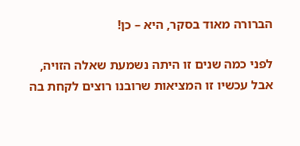הברורה מאוד בסקר, היא – כן!

לפני כמה שנים זו היתה נשמעת שאלה הזויה, אבל עכשיו זו המציאות שרובנו רוצים לקחת בה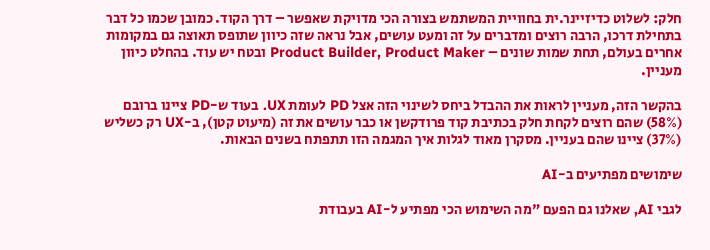חלק: לשלוט כדיזיינר.ית בחוויית המשתמש בצורה הכי מדויקת שאפשר – דרך הקוד. כמובן שכמו כל דבר בתחילת דרכו, הרבה רוצים ומדברים על זה ומעט עושים, אבל נראה שזה כיוון שתופס תאוצה גם במקומות אחרים בעולם, תחת שמות שונים – Product Builder, Product Maker ובטח יש עוד. בהחלט כיוון מעניין.

בהקשר הזה, מעניין לראות את ההבדל ביחס לשינוי הזה אצל PD לעומת UX. בעוד ש-PD ציינו ברובם (58%) שהם רוצים לקחת חלק בכתיבת קוד פרודקשן או כבר עושים את זה (מיעוט קטן), ב-UX רק כשליש (37%) ציינו שהם בעניין. מסקרן מאוד לגלות איך המגמה הזו תתפתח בשנים הבאות.

שימושים מפתיעים ב-AI

לגבי AI, שאלנו גם הפעם "מה השימוש הכי מפתיע ל-AI בעבודת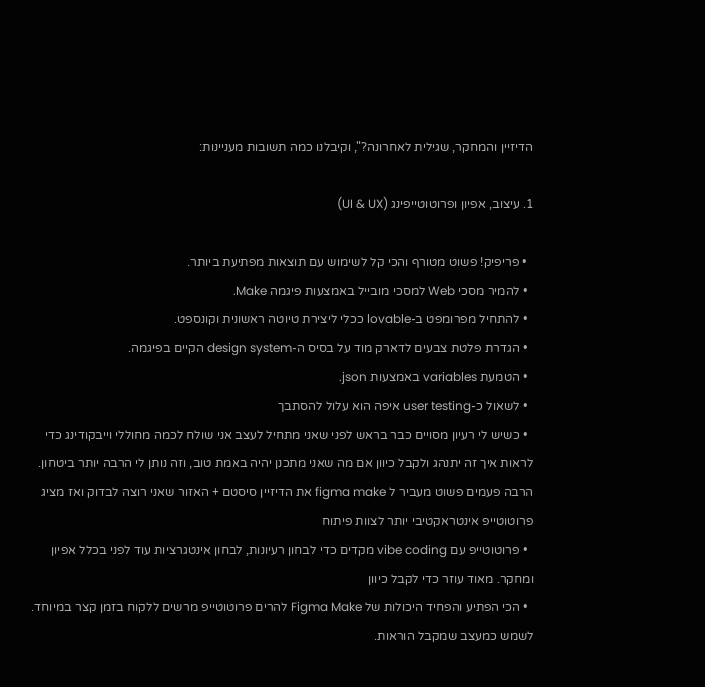הדיזיין והמחקר, שגילית לאחרונה?", וקיבלנו כמה תשובות מעניינות:

1. עיצוב, אפיון ופרוטוטייפינג (UI & UX)

  • פריפיק! פשוט מטורף והכי קל לשימוש עם תוצאות מפתיעת ביותר.
  • להמיר מסכי Web למסכי מובייל באמצעות פיגמה Make.
  • להתחיל מפרומפט ב-lovable ככלי ליצירת טיוטה ראשונית וקונספט.
  • הגדרת פלטת צבעים לדארק מוד על בסיס ה-design system הקיים בפיגמה.
  • הטמעת variables באמצעות json.
  • לשאול כ-user testing איפה הוא עלול להסתבך
  • כשיש לי רעיון מסויים כבר בראש לפני שאני מתחיל לעצב אני שולח לכמה מחוללי וייבקודינג כדי לראות איך זה יתנהג ולקבל כיוון אם מה שאני מתכנן יהיה באמת טוב, וזה נותן לי הרבה יותר ביטחון. הרבה פעמים פשוט מעביר ל figma make את הדיזיין סיסטם + האזור שאני רוצה לבדוק ואז מציג פרוטוטייפ אינטראקטיבי יותר לצוות פיתוח
  • פרוטוטייפ עם vibe coding מקדים כדי לבחון רעיונות, לבחון אינטגרציות עוד לפני בכלל אפיון ומחקר. מאוד עוזר כדי לקבל כיוון
  • הכי הפתיע והפחיד היכולות של Figma Make להרים פרוטוטייפ מרשים ללקוח בזמן קצר במיוחד. לשמש כמעצב שמקבל הוראות.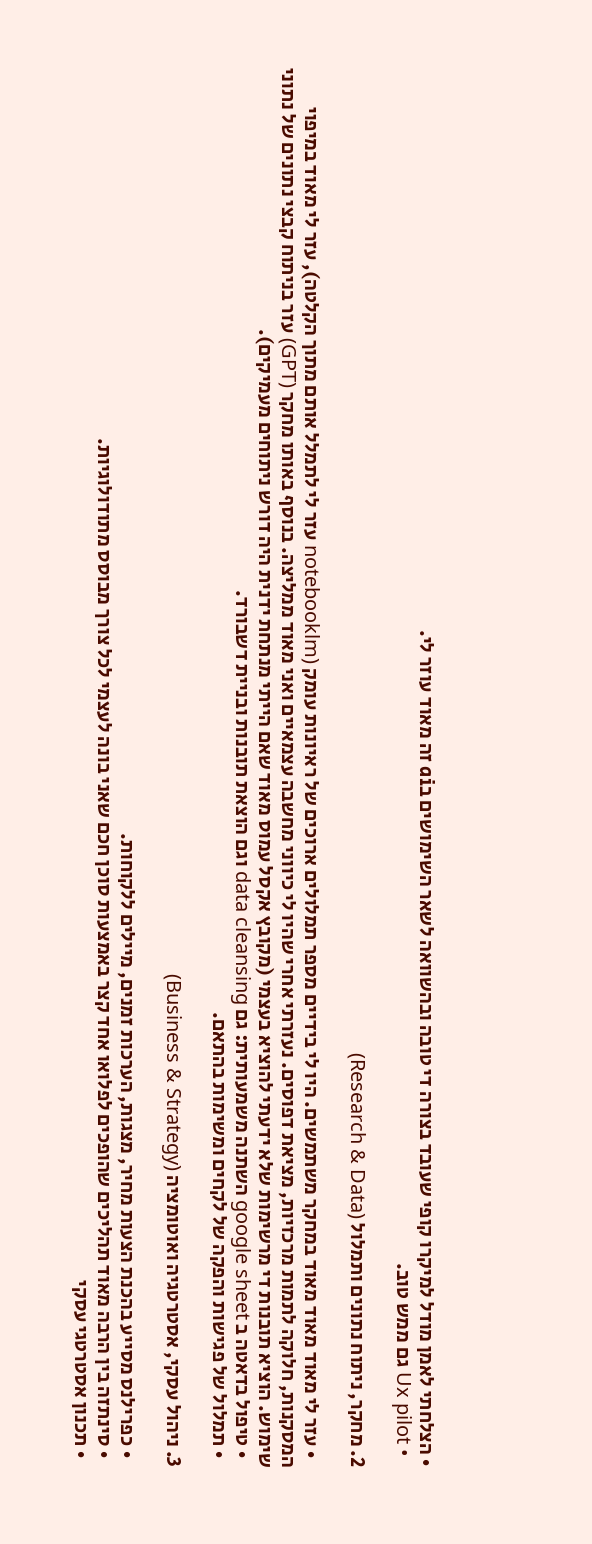• הצלחתי לאמן מודל למיקרו קופי שעובד בצורה די טובה ובהשוואה לשאר השימושים בai זה מאוד עוזר לי.
  • Ux pilot גם ממש טוב.

2. מחקר, ניתוח נתונים ותמלול (Research & Data)

  • עזר לי מאוד מאוד מאוד במחקר משתמשים. היו לי בידיים מספר תמלולים ארוכים של ראיונות עומק (notebooklm עזר לי לתמלל אותם מתוך הקלטה), עזר לי מאוד במיפוי המסקנות, חלוקה לתמות מרכזיות, מציאת דפוסים. נעזרתי אחרי שהיו לי כיווני מחשבה עצמאיים ואני מאוד ממליצה. בנוסף באותו מחקר (GPT) עזר בניתוח קבצי נתונים של נתוני שימוש. הוציא תובנות די מרשימות שלא ידעתי להוציא בעצמי (מקובץ אקסל עמוס מאוד שאם הייתי מנתחת ידנית היה דורש ניתוחים מעמיקים).
  • טיפול בדאטה ב google sheet השתנה משמעותית: גם data cleansing וגם הוצאת תובנות ובניית דשבורד.
  • תמלול של פגישות והפקה של לקחים ומשימות בהתאם.

3. ניהול עסקי, אסטרטגיה ואוטומציה (Business & Strategy)

  • כפרילנס מסייע בהכנת הצעות מחיר, מצגות, הערכות זמנים, מיילים ללקוחות.
  • סינתזה בין הרבה מאוד תהליכים שהופכים לפלואו אחד קצר באמצעות סוכן חכם שאני בונה לעצמי לכל צורך מבוסס מתודולוגיות.
  • תכנון אסטרטגי עסקי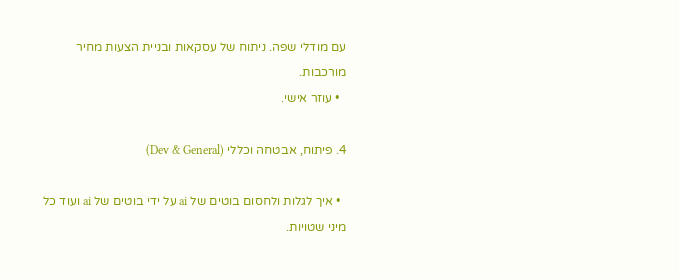עם מודלי שפה. ניתוח של עסקאות ובניית הצעות מחיר מורכבות.
  • עוזר אישי.

4. פיתוח, אבטחה וכללי (Dev & General)

  • איך לגלות ולחסום בוטים של ai על ידי בוטים של ai ועוד כל מיני שטויות.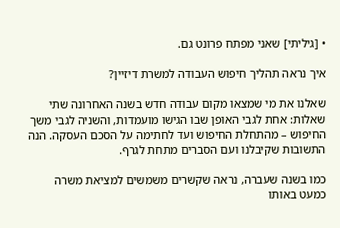• [גיליתי] שאני מפתח פרונט גם.

איך נראה תהליך חיפוש העבודה למשרת דיזיין?

שאלנו את מי שמצאו מקום עבודה חדש בשנה האחרונה שתי שאלות: אחת לגבי האופן שבו הגישו מועמדות, והשניה לגבי משך החיפוש – מהתחלת החיפוש ועד לחתימה על הסכם העסקה. הנה התשובות שקיבלנו ועם הסברים מתחת לגרף.

כמו בשנה שעברה, נראה שקשרים משמשים למציאת משרה כמעט באותו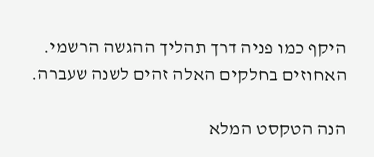היקף כמו פניה דרך תהליך ההגשה הרשמי. האחוזים בחלקים האלה זהים לשנה שעברה.

הנה הטקסט המלא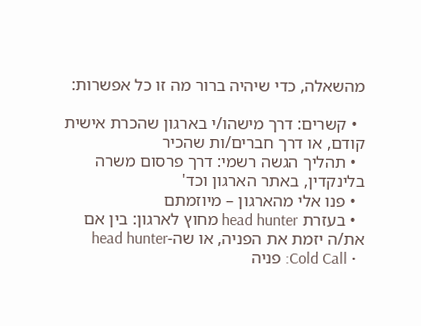מהשאלה, כדי שיהיה ברור מה זו כל אפשרות:

  • קשרים: דרך מישהו/י בארגון שהכרת אישית קודם, או דרך חברים/ות שהכיר
  • תהליך הגשה רשמי: דרך פרסום משרה בלינקדין, באתר הארגון וכד'
  • פנו אלי מהארגון – מיוזמתם
  • בעזרת head hunter מחוץ לארגון: בין אם את/ה יזמת את הפניה, או שה-head hunter
  • Cold Call: פניה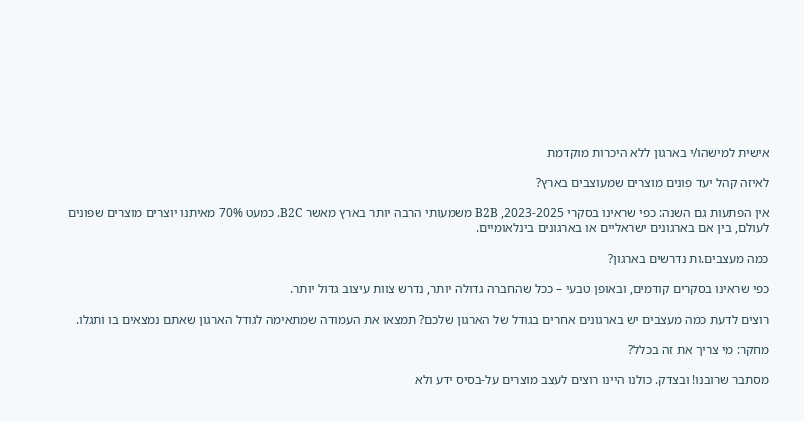אישית למישהו/י בארגון ללא היכרות מוקדמת

לאיזה קהל יעד פונים מוצרים שמעוצבים בארץ?

אין הפתעות גם השנה: כפי שראינו בסקרי 2023-2025, B2B משמעותי הרבה יותר בארץ מאשר B2C. כמעט 70% מאיתנו יוצרים מוצרים שפונים לעולם, בין אם בארגונים ישראליים או בארגונים בינלאומיים.

כמה מעצבים.ות נדרשים בארגון?

כפי שראינו בסקרים קודמים, ובאופן טבעי – ככל שהחברה גדולה יותר, נדרש צוות עיצוב גדול יותר.

רוצים לדעת כמה מעצבים יש בארגונים אחרים בגודל של הארגון שלכם? תמצאו את העמודה שמתאימה לגודל הארגון שאתם נמצאים בו ותגלו.

מחקר: מי צריך את זה בכלל?

מסתבר שרובנו! ובצדק. כולנו היינו רוצים לעצב מוצרים על-בסיס ידע ולא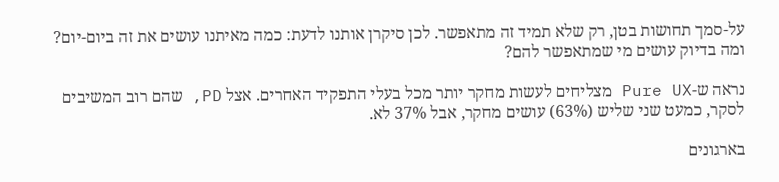על-סמך תחושות בטן, רק שלא תמיד זה מתאפשר. לכן סיקרן אותנו לדעת: כמה מאיתנו עושים את זה ביום-יום? ומה בדיוק עושים מי שמתאפשר להם?

נראה ש-Pure UX מצליחים לעשות מחקר יותר מכל בעלי התפקיד האחרים. אצל PD, שהם רוב המשיבים לסקר, כמעט שני שליש (63%) עושים מחקר, אבל 37% לא.

בארגונים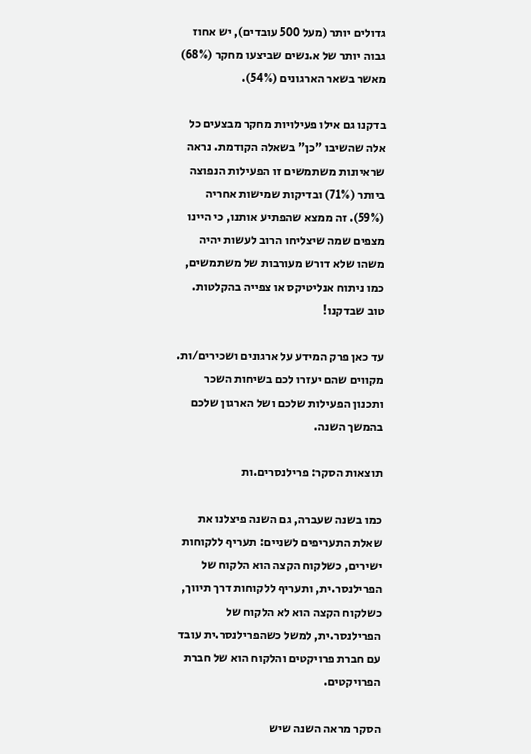גדולים יותר (מעל 500 עובדים), יש אחוז גבוה יותר של א.נשים שביצעו מחקר (68%) מאשר בשאר הארגונים (54%).

בדקנו גם אילו פעילויות מחקר מבצעים כל אלה שהשיבו "כן" בשאלה הקודמת. נראה שראיונות משתמשים זו הפעילות הנפוצה ביותר (71%) ובדיקות שמישות אחריה (59%). זה ממצא שהפתיע אותנו, כי היינו מצפים שמה שיצליחו הרוב לעשות יהיה משהו שלא דורש מעורבות של משתמשים, כמו ניתוח אנליטיקס או צפייה בהקלטות. טוב שבדקנו!

עד כאן פרק המידע על ארגונים ושכירים/ות. מקווים שהם יעזרו לכם בשיחות השכר ותכנון הפעילות שלכם ושל הארגון שלכם בהמשך השנה.

תוצאות הסקר: פרילנסרים.ות

כמו בשנה שעברה, גם השנה פיצלנו את שאלת התעריפים לשניים: תעריף ללקוחות ישירים, כשלקוח הקצה הוא הלקוח של הפרילנסר.ית, ותעריף ללקוחות דרך תיווך, כשלקוח הקצה הוא לא הלקוח של הפרילנסר.ית, למשל כשהפרילנסר.ית עובד עם חברת פרויקטים והלקוח הוא של חברת הפרויקטים.

הסקר מראה השנה שיש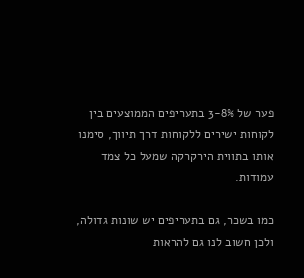פער של 3-8% בתעריפים הממוצעים בין לקוחות ישירים ללקוחות דרך תיווך, סימנו אותו בתווית הירקרקה שמעל כל צמד עמודות.

כמו בשכר, גם בתעריפים יש שונות גדולה, ולכן חשוב לנו גם להראות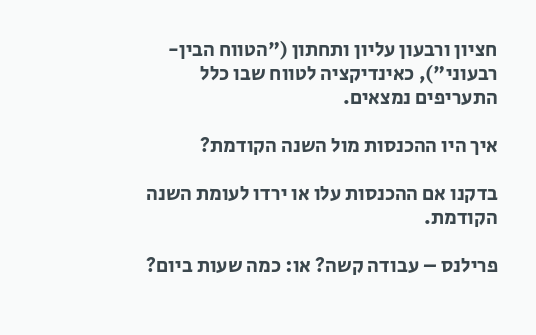חציון ורבעון עליון ותחתון ("הטווח הבין-רבעוני"), כאינדיקציה לטווח שבו כלל התעריפים נמצאים.

איך היו ההכנסות מול השנה הקודמת?

בדקנו אם ההכנסות עלו או ירדו לעומת השנה הקודמת.

פרילנס – עבודה קשה? או: כמה שעות ביום?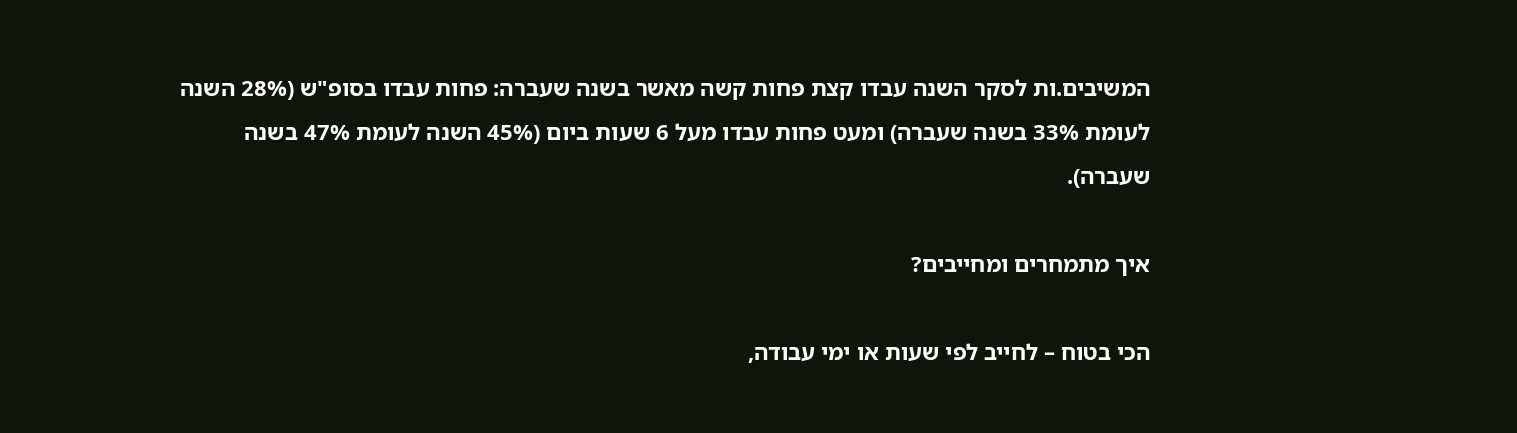המשיבים.ות לסקר השנה עבדו קצת פחות קשה מאשר בשנה שעברה: פחות עבדו בסופ"ש (28% השנה לעומת 33% בשנה שעברה) ומעט פחות עבדו מעל 6 שעות ביום (45% השנה לעומת 47% בשנה שעברה).

איך מתמחרים ומחייבים?

הכי בטוח – לחייב לפי שעות או ימי עבודה,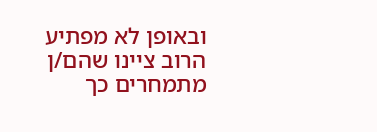ובאופן לא מפתיע הרוב ציינו שהם/ן מתמחרים כך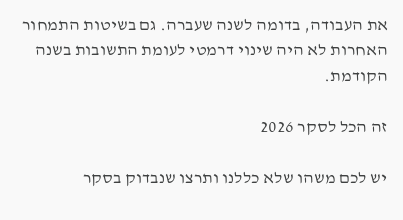את העבודה, בדומה לשנה שעברה. גם בשיטות התמחור האחרות לא היה שינוי דרמטי לעומת התשובות בשנה הקודמת.

זה הכל לסקר 2026

יש לכם משהו שלא כללנו ותרצו שנבדוק בסקר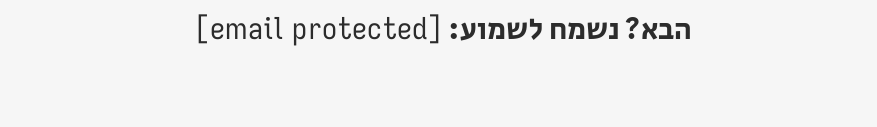הבא? נשמח לשמוע: [email protected]